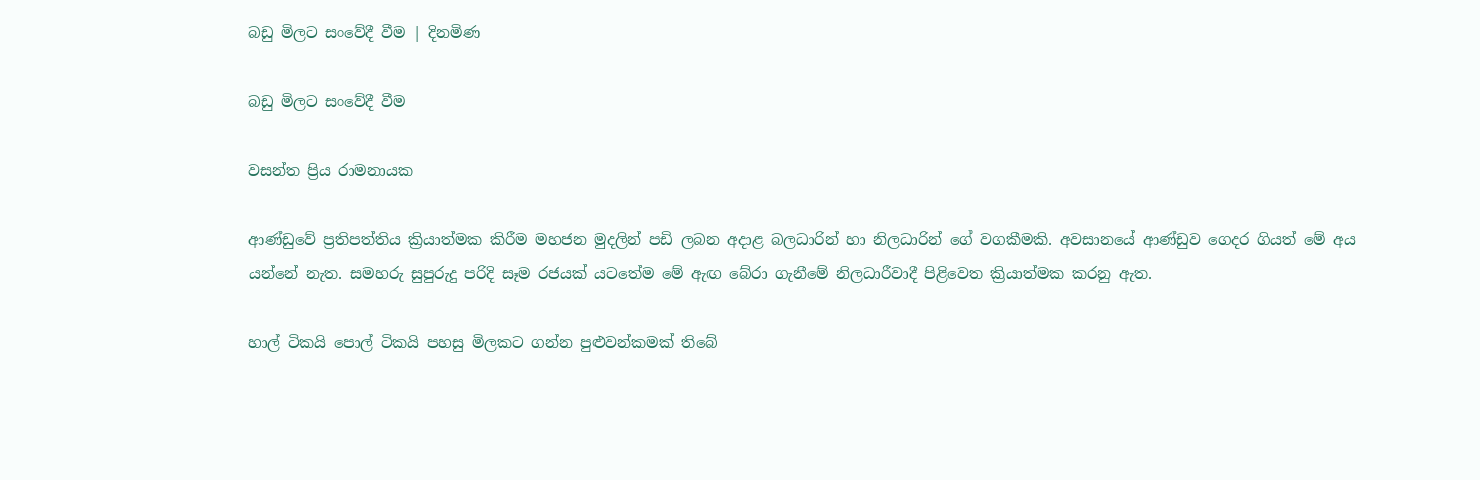බඩු මිලට සංවේදී වීම | දිනමිණ

බඩු මිලට සංවේදී වීම

වසන්ත ප්‍රිය රාමනායක

ආණ්ඩුවේ ප්‍රතිපත්තිය ක්‍රියාත්මක කිරීම මහජන මුදලින් පඩි ලබන අදාළ බලධාරින් හා නිලධාරින් ගේ වගකීමකි. අවසානයේ ආණ්ඩුව ගෙදර ගියත් මේ අය යන්නේ නැත. සමහරු සුපුරුදු පරිදි සෑම රජයක් යටතේම මේ ඇඟ බේරා ගැනීමේ නිලධාරීවාදී පිළිවෙත ක්‍රියාත්මක කරනු ඇත.

හාල් ටිකයි පොල් ටිකයි පහසු මිලකට ගන්න පුළුවන්කමක් තිබේ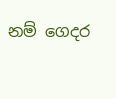නම් ගෙදර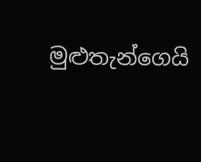මුළුතැන්ගෙයි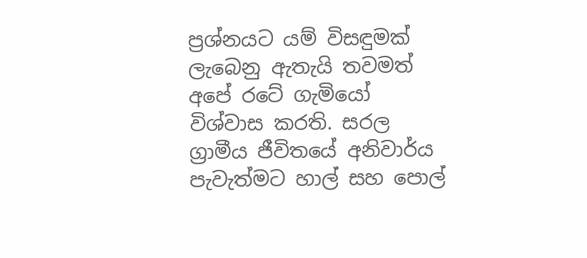ප්‍රශ්නයට යම් විසඳුමක් ලැබෙනු ඇතැයි තවමත් අපේ රටේ ගැමියෝ විශ්වාස කරති. සරල ග්‍රාමීය ජීවිතයේ අනිවාර්ය පැවැත්මට හාල් සහ පොල්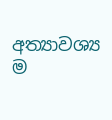අත්‍යාවශ්‍ය ම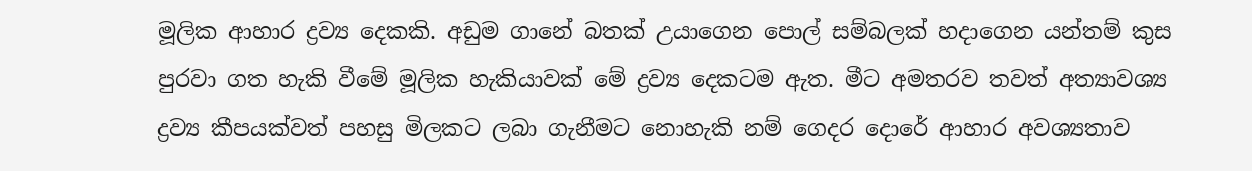මූලික ආහාර ද්‍රව්‍ය දෙකකි. අඩුම ගානේ බතක් උයාගෙන පොල් සම්බලක් හදාගෙන යන්තම් කුස පුරවා ගත හැකි වීමේ මූලික හැකියාවක් මේ ද්‍රව්‍ය දෙකටම ඇත. මීට අමතරව තවත් අත්‍යාවශ්‍ය ද්‍රව්‍ය කීපයක්වත් පහසු මිලකට ලබා ගැනීමට නොහැකි නම් ගෙදර දොරේ ආහාර අවශ්‍යතාව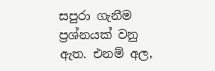සපුරා ගැනීම ප්‍රශ්නයක් වනු ඇත. එනම් අල,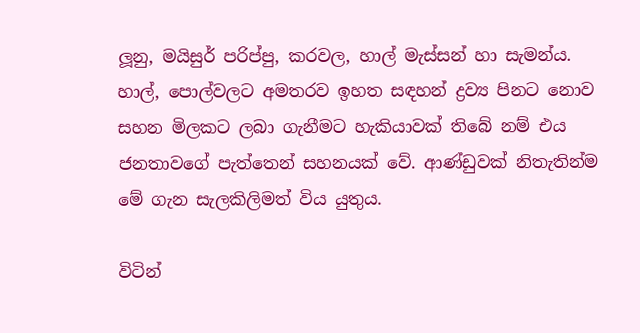ලූනු, මයිසුර් පරිප්පු, කරවල, හාල් මැස්සන් හා සැමන්ය. හාල්, පොල්වලට අමතරව ඉහත සඳහන් ද්‍රව්‍ය පිනට නොව සහන මිලකට ලබා ගැනීමට හැකියාවක් තිබේ නම් එය ජනතාවගේ පැත්තෙන් සහනයක් වේ. ආණ්ඩුවක් නිතැතින්ම මේ ගැන සැලකිලිමත් විය යුතුය.

විටින්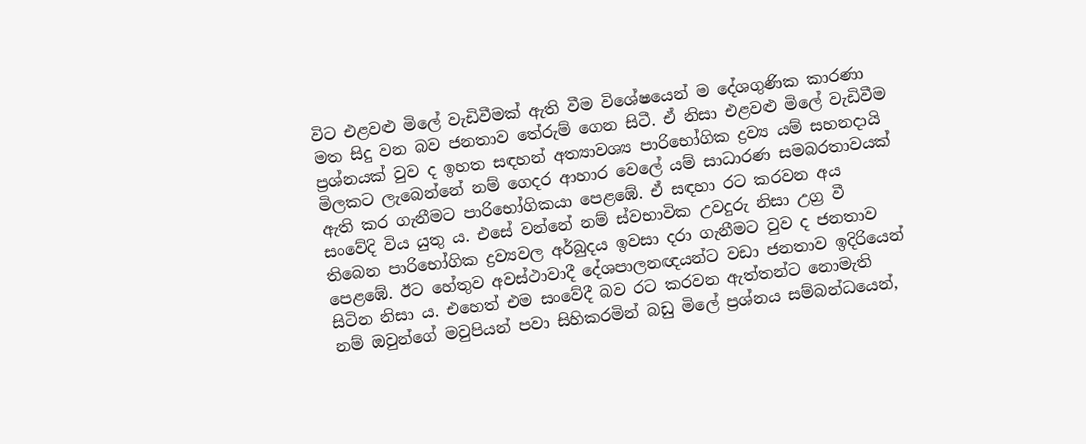විට එළවළු මිලේ වැඩිවීමක් ඇති වීම විශේෂයෙන් ම දේශගුණික කාරණා මත සිදු වන බව ජනතාව තේරුම් ගෙන සිටී. ඒ නිසා එළවළු මිලේ වැඩිවීම ප්‍රශ්නයක් වුව ද ඉහත සඳහන් අත්‍යාවශ්‍ය පාරිභෝගික ද්‍රව්‍ය යම් සහනදායි මිලකට ලැබෙන්නේ නම් ගෙදර ආහාර වෙලේ යම් සාධාරණ සමබරතාවයක් ඇති කර ගැනීමට පාරිභෝගිකයා පෙළඹේ. ඒ සඳහා රට කරවන අය සංවේදි විය යුතු ය. එසේ වන්නේ නම් ස්වභාවික උවදුරු නිසා උග්‍ර වී තිබෙන පාරිභෝගික ද්‍රව්‍යවල අර්බුදය ඉවසා දරා ගැනීමට වුව ද ජනතාව පෙළඹේ. ඊට හේතුව අවස්ථාවාදී දේශපාලනඥයන්ට වඩා ජනතාව ඉදිරියෙන් සිටින නිසා ය. එහෙත් එම සංවේදී බව රට කරවන ඇත්තන්ට නොමැති නම් ඔවුන්ගේ මවුපියන් පවා සිහිකරමින් බඩු මිලේ ප්‍රශ්නය සම්බන්ධයෙන්,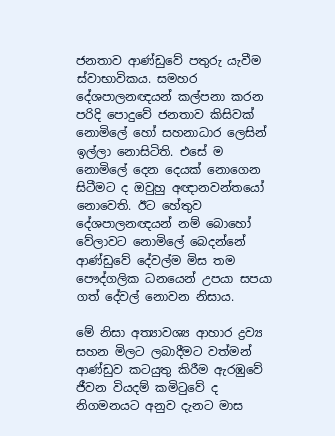ජනතාව ආණ්ඩුවේ පතුරු යැවීම ස්වාභාවිකය. සමහර දේශපාලනඥයන් කල්පනා කරන පරිදි පොදුවේ ජනතාව කිසිවක් නොමිලේ හෝ සහනාධාර ලෙසින් ඉල්ලා නොසිටිති. එසේ ම නොමිලේ දෙන දෙයක් නොගෙන සිටීමට ද ඔවුහු අඥානවන්තයෝ නොවෙති. ඊට හේතුව දේශපාලනඥයන් නම් බොහෝ වේලාවට නොමිලේ බෙදන්නේ ආණ්ඩුවේ දේවල්ම මිස තම පෞද්ගලික ධනයෙන් උපයා සපයා ගත් දේවල් නොවන නිසාය.

මේ නිසා අත්‍යාවශ්‍ය ආහාර ද්‍රව්‍ය සහන මිලට ලබාදීමට වත්මන් ආණ්ඩුව කටයුතු කිරීම ඇරඹුවේ ජීවන වියදම් කමිටුවේ ද නිගමනයට අනුව දැනට මාස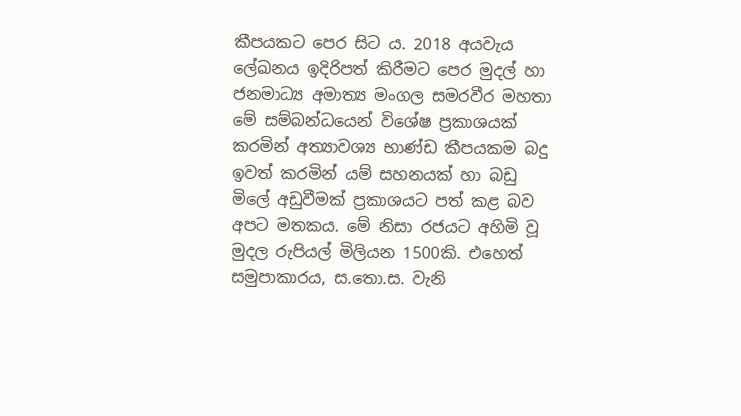කීපයකට පෙර සිට ය. 2018 අයවැය ලේඛනය ඉදිරිපත් කිරීමට පෙර මුදල් හා ජනමාධ්‍ය අමාත්‍ය මංගල සමරවීර මහතා මේ සම්බන්ධයෙන් විශේෂ ප්‍රකාශයක් කරමින් අත්‍යාවශ්‍ය භාණ්ඩ කීපයකම බදු ඉවත් කරමින් යම් සහනයක් හා බඩු මිලේ අඩුවීමක් ප්‍රකාශයට පත් කළ බව අපට මතකය. මේ නිසා රජයට අහිමි වූ මුදල රුපියල් මිලියන 1500කි. එහෙත් සමුපාකාරය, ස.තො.ස. වැනි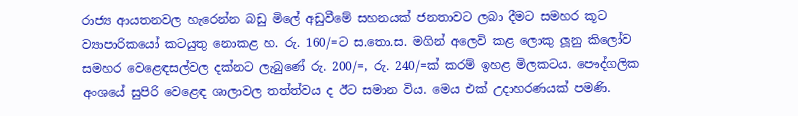රාජ්‍ය ආයතනවල හැරෙන්න බඩු මිලේ අඩුවීමේ සහනයක් ජනතාවට ලබා දීමට සමහර කූට ව්‍යාපාරිකයෝ කටයුතු නොකළ හ. රු. 160/=ට ස.තො.ස. මගින් අලෙවි කළ ලොකු ලූනු කිලෝව සමහර වෙළෙඳසල්වල දක්නට ලැබුණේ රු. 200/=, රු. 240/=ක් කරම් ඉහළ මිලකටය. පෞද්ගලික අංශයේ සුපිරි වෙළෙඳ ශාලාවල තත්ත්වය ද ඊට සමාන විය. මෙය එක් උදාහරණයක් පමණි.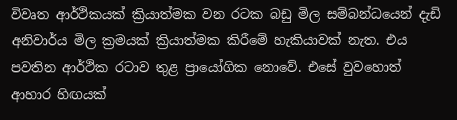විවෘත ආර්ථිකයක් ක්‍රියාත්මක වන රටක බඩු මිල සම්බන්ධයෙන් දැඩි අනිවාර්ය මිල ක්‍රමයක් ක්‍රියාත්මක කිරීමේ හැකියාවක් නැත. එය පවතින ආර්ථික රටාව තුළ ප්‍රායෝගික නොවේ. එසේ වුවහොත් ආහාර හිඟයක්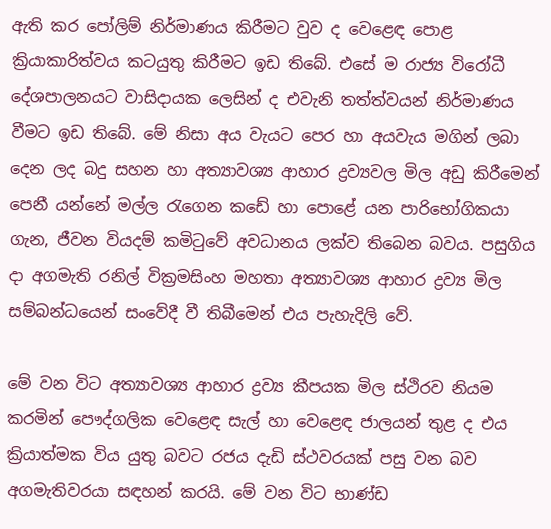ඇති කර පෝලිම් නිර්මාණය කිරීමට වුව ද වෙළෙඳ පොළ ක්‍රියාකාරිත්වය කටයුතු කිරීමට ඉඩ තිබේ. එසේ ම රාජ්‍ය විරෝධී දේශපාලනයට වාසිදායක ලෙසින් ද එවැනි තත්ත්වයන් නිර්මාණය වීමට ඉඩ තිබේ. මේ නිසා අය වැයට පෙර හා අයවැය මගින් ලබා දෙන ලද බදු සහන හා අත්‍යාවශ්‍ය ආහාර ද්‍රව්‍යවල මිල අඩු කිරීමෙන් පෙනී යන්නේ මල්ල රැගෙන කඩේ හා පොළේ යන පාරිභෝගිකයා ගැන, ජීවන වියදම් කමිටුවේ අවධානය ලක්ව තිබෙන බවය. පසුගිය දා අගමැති රනිල් වික්‍රමසිංහ මහතා අත්‍යාවශ්‍ය ආහාර ද්‍රව්‍ය මිල සම්බන්ධයෙන් සංවේදී වී තිබීමෙන් එය පැහැදිලි වේ.

මේ වන විට අත්‍යාවශ්‍ය ආහාර ද්‍රව්‍ය කීපයක මිල ස්ථිරව නියම කරමින් පෞද්ගලික වෙළෙඳ සැල් හා වෙළෙඳ ජාලයන් තුළ ද එය ක්‍රියාත්මක විය යුතු බවට රජය දැඩි ස්ථවරයක් පසු වන බව අගමැතිවරයා සඳහන් කරයි. මේ වන විට භාණ්ඩ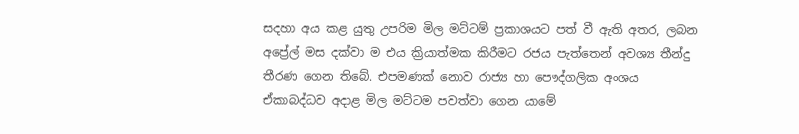සදහා අය කළ යුතු උපරිම මිල මට්ටම් ප්‍රකාශයට පත් වී ඇති අතර, ලබන අප්‍රේල් මස දක්වා ම එය ක්‍රියාත්මක කිරීමට රජය පැත්තෙන් අවශ්‍ය තීන්දු තීරණ ගෙන තිබේ. එපමණක් නොව රාජ්‍ය හා පෞද්ගලික අංශය ඒකාබද්ධව අදාළ මිල මට්ටම පවත්වා ගෙන යාමේ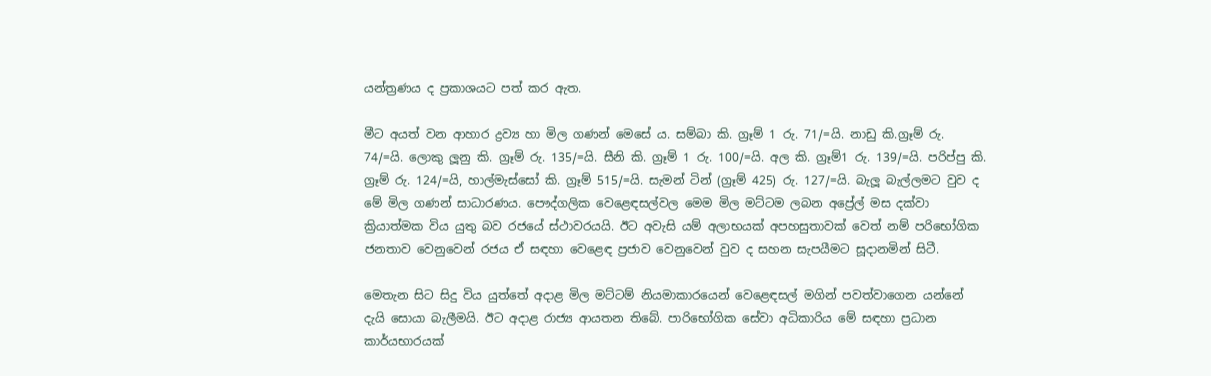යන්ත්‍රණය ද ප්‍රකාශයට පත් කර ඇත.

මීට අයත් වන ආහාර ද්‍රව්‍ය හා මිල ගණන් මෙසේ ය. සම්බා කි. ග්‍රෑම් 1 රු. 71/=යි. නාඩු කි.ග්‍රෑම් රු. 74/=යි. ලොකු ලූනු කි. ග්‍රෑම් රු. 135/=යි. සීනි කි. ග්‍රෑම් 1 රු. 100/=යි. අල කි. ග්‍රෑම්1 රු. 139/=යි. පරිප්පු කි. ග්‍රෑම් රු. 124/=යි, හාල්මැස්සෝ කි. ග්‍රෑම් 515/=යි. සැමන් ටින් (ග්‍රෑම් 425) රු. 127/=යි. බැලූ බැල්ලමට වුව ද මේ මිල ගණන් සාධාරණය. පෞද්ගලික වෙළෙඳසල්වල මෙම මිල මට්ටම ලබන අප්‍රේල් මස දක්වා ක්‍රියාත්මක විය යුතු බව රජයේ ස්ථාවරයයි. ඊට අවැසි යම් අලාභයක් අපහසුතාවක් වෙත් නම් පරිභෝගික ජනතාව වෙනුවෙන් රජය ඒ සඳහා වෙළෙඳ ප්‍රජාව වෙනුවෙන් වුව ද සහන සැපයීමට සූදානමින් සිටී.

මෙතැන සිට සිදු විය යුත්තේ අදාළ මිල මට්ටම් නියමාකාරයෙන් වෙළෙඳසල් මගින් පවත්වාගෙන යන්නේ දැයි සොයා බැලීමයි. ඊට අදාළ රාජ්‍ය ආයතන තිබේ. පාරිභෝගික සේවා අධිකාරිය මේ සඳහා ප්‍රධාන කාර්යභාරයක්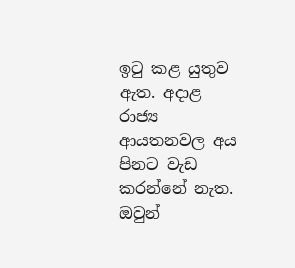ඉටු කළ යුතුව ඇත. අදාළ රාජ්‍ය ආයතනවල අය පිනට වැඩ කරන්නේ නැත. ඔවුන්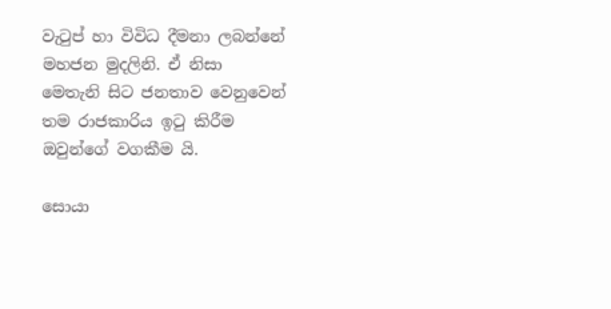වැටුප් හා විවිධ දීමනා ලබන්නේ මහජන මුදලිනි. ඒ නිසා මෙතැනි සිට ජනතාව වෙනුවෙන් තම රාජකාරිය ඉටු කිරීම ඔවුන්ගේ වගකීම යි.

සොයා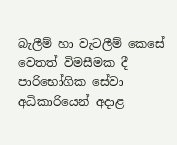බැලීම් හා වැටලීම් කෙසේ වෙතත් විමසීමක දී පාරිභෝගික සේවා අධිකාරියෙන් අදාළ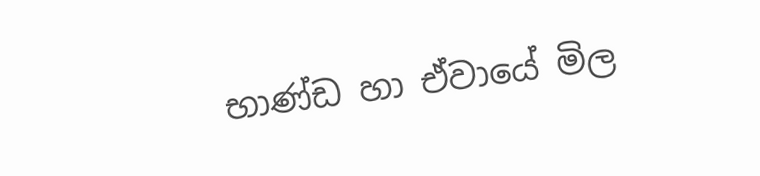භාණ්ඩ හා ඒවායේ මිල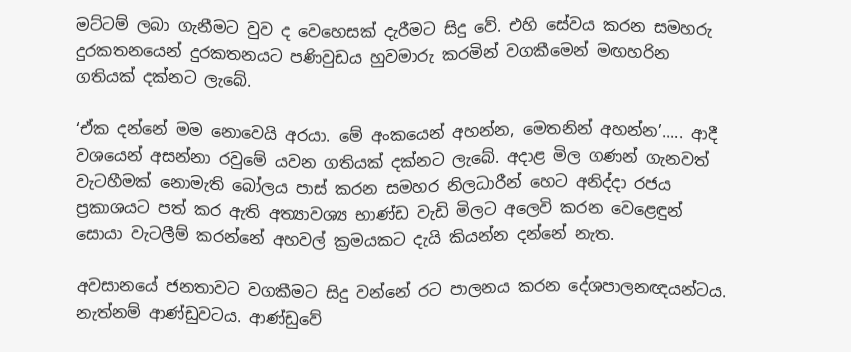මට්ටම් ලබා ගැනීමට වුව ද වෙහෙසක් දැරීමට සිදු වේ. එහි සේවය කරන සමහරු දුරකතනයෙන් දුරකතනයට පණිවුඩය හුවමාරු කරමින් වගකීමෙන් මඟහරින ගතියක් දක්නට ලැබේ.

‘ඒක දන්නේ මම නොවෙයි අරයා. මේ අංකයෙන් අහන්න, මෙතනින් අහන්න’..... ආදී වශයෙන් අසන්නා රවුමේ යවන ගතියක් දක්නට ලැබේ. අදාළ මිල ගණන් ගැනවත් වැටහීමක් නොමැති බෝලය පාස් කරන සමහර නිලධාරීන් හෙට අනිද්දා රජය ප්‍රකාශයට පත් කර ඇති අත්‍යාවශ්‍ය භාණ්ඩ වැඩි මිලට අලෙවි කරන වෙළෙඳුන් සොයා වැටලීම් කරන්නේ අහවල් ක්‍රමයකට දැයි කියන්න දන්නේ නැත‍.

අවසානයේ ජනතාවට වගකීමට සිදු වන්නේ රට පාලනය කරන දේශපාලනඥයන්ටය. නැත්නම් ආණ්ඩුවටය. ආණ්ඩුවේ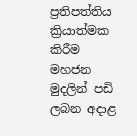ප්‍රතිපත්තිය ක්‍රියාත්මක කිරීම මහජන මුදලින් පඩි ලබන අදාළ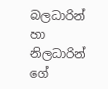බලධාරින් හා නිලධාරින් ගේ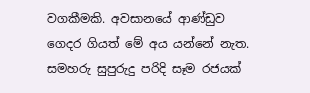වගකීමකි. අවසානයේ ආණ්ඩුව ගෙදර ගියත් මේ අය යන්නේ නැත. සමහරු සුපුරුදු පරිදි සෑම රජයක්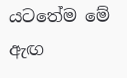යටතේම මේ ඇඟ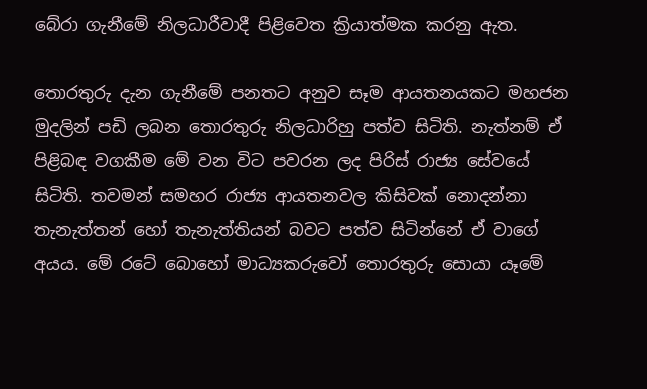බේරා ගැනීමේ නිලධාරීවාදී පිළිවෙත ක්‍රියාත්මක කරනු ඇත.

තොරතුරු දැන ගැනීමේ පනතට අනුව සෑම ආයතනයකට මහජන මුදලින් පඩි ලබන තොරතුරු නිලධාරිහු පත්ව සිටිති. නැත්නම් ඒ පිළිබඳ වගකීම මේ වන විට පවරන ලද පිරිස් රාජ්‍ය සේවයේ සිටිති. තවමන් සමහර රාජ්‍ය ආයතනවල කිසිවක් නොදන්නා තැනැත්තන් හෝ තැනැත්තියන් බවට පත්ව සිටින්නේ ඒ වාගේ අයය. මේ රටේ බොහෝ මාධ්‍යකරුවෝ තොරතුරු සොයා යෑමේ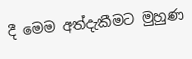දී මෙම අත්දැකීමට මුහුණ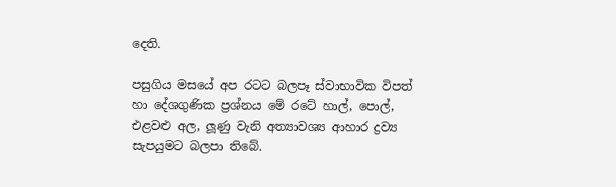දෙති.

පසුගිය මසයේ අප රටට බලපෑ ස්වාභාවික විපත් හා දේශගුණික ප්‍රශ්නය මේ රටේ හාල්, පොල්, එළවළු අල, ලූණු වැනි අත්‍යාවශ්‍ය ආහාර ද්‍රව්‍ය සැපයුමට බලපා තිබේ.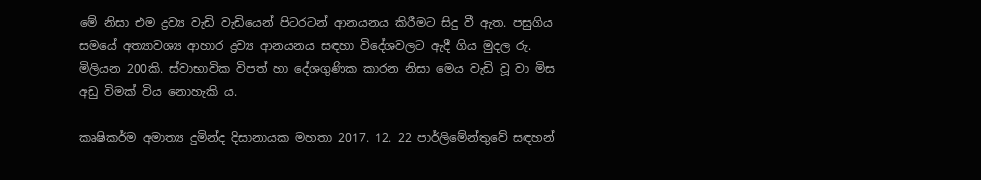මේ නිසා එම ද්‍රව්‍ය වැඩි වැඩියෙන් පිටරටන් ආනයනය කිරීමට සිදු වී ඇත. පසුගිය සමයේ අත්‍යාවශ්‍ය ආහාර ද්‍රව්‍ය ආනයනය සඳහා විදේශවලට ඇදී ගිය මුදල රු. මිලියන 200කි. ස්වාභාවික විපත් හා දේශගුණික කාරන නිසා මෙය වැඩි වූ වා මිස අඩු විමක් විය නොහැකි ය.

කෘෂිකර්ම අමාත්‍ය දුමින්ද දිසානායක මහතා 2017. 12. 22 පාර්ලිමේන්තුවේ සඳහන්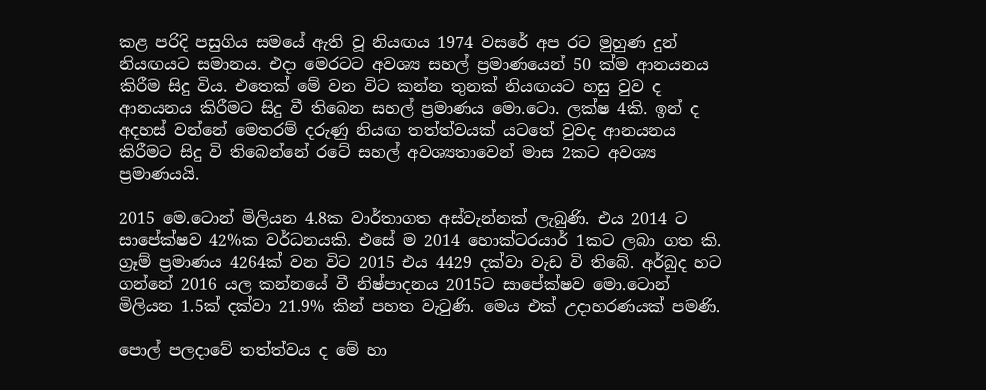කළ පරිදි පසුගිය සමයේ ඇති වූ නියඟය 1974 වසරේ අප රට මුහුණ දුන් නියඟයට සමානය. එදා මෙරටට අවශ්‍ය සහල් ප්‍රමාණයෙන් 50 ක්ම ආනයනය කිරීම සිදු විය. එතෙක් මේ වන විට කන්න තුනක් නියඟයට හසු වුව ද ආනයනය කිරීමට සිදු වී තිබෙන සහල් ප්‍රමාණය මො.ටො. ලක්ෂ 4කි. ඉන් ද අදහස් වන්නේ මෙතරම් දරුණු නියඟ තත්ත්වයක් යටතේ වුවද ආනයනය කිරීමට සිදු වි තිබෙන්නේ රටේ සහල් අවශ්‍යතාවෙන් මාස 2කට අවශ්‍ය ප්‍රමාණයයි.

2015 මෙ.ටොන් මිලියන 4.8ක වාර්තාගත අස්වැන්නක් ලැබුණි. එය 2014 ට සාපේක්ෂව 42%ක වර්ධනයකි. එසේ ම 2014 හොක්ටරයාර් 1කට ලබා ගත කි. ග්‍රෑම් ප්‍රමාණය 4264ක් වන විට 2015 එය 4429 දක්වා වැඩ වි තිබේ. අර්බුද හට ගන්නේ 2016 යල කන්නයේ වී නිෂ්පාදනය 2015ට සාපේක්ෂව මො.ටොන් මිලියන 1.5ක් දක්වා 21.9% කින් පහත වැටුණි. මෙය එක් උදාහරණයක් පමණි.

පොල් පලදාවේ තත්ත්වය ද මේ හා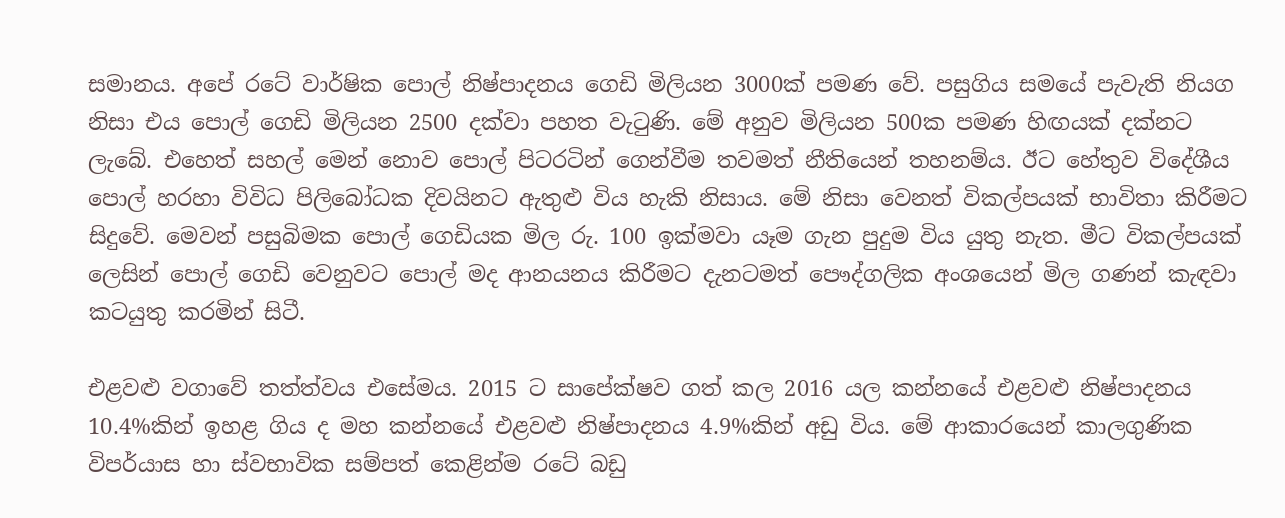සමානය. අපේ රටේ වාර්ෂික පොල් නිෂ්පාදනය ගෙඩි මිලියන 3000ක් පමණ වේ. පසුගිය සමයේ පැවැති නියග නිසා එය පොල් ගෙඩි මිලියන 2500 දක්වා පහත වැටුණි. මේ අනුව මිලියන 500ක පමණ හිඟයක් දක්නට ලැබේ. එහෙත් සහල් මෙන් නොව පොල් පිටරටින් ගෙන්වීම තවමත් නීතියෙන් තහනම්ය. ඊට හේතුව විදේශීය පොල් හරහා විවිධ පිලිබෝධක දිවයිනට ඇතුළු විය හැකි නිසාය. මේ නිසා වෙනත් විකල්පයක් භාවිතා කිරීමට සිදුවේ. මෙවන් පසුබිමක පොල් ගෙඩියක මිල රු. 100 ඉක්මවා යෑම ගැන පුදුම විය යුතු නැත. මීට විකල්පයක් ලෙසින් පොල් ගෙඩි වෙනුවට පොල් මද ආනයනය කිරීමට දැනටමත් පෞද්ගලික අංශයෙන් මිල ගණන් කැඳවා කටයුතු කරමින් සිටී.

එළවළු වගාවේ තත්ත්වය එසේමය. 2015 ට සාපේක්ෂව ගත් කල 2016 යල කන්නයේ එළවළු නිෂ්පාදනය 10.4%කින් ඉහළ ගිය ද මහ කන්නයේ එළවළු නිෂ්පාදනය 4.9%කින් අඩු විය. මේ ආකාරයෙන් කාලගුණික විපර්යාස හා ස්වභාවික සම්පත් කෙළින්ම රටේ බඩු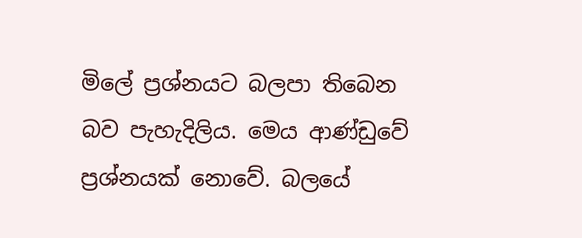මිලේ ප්‍රශ්නයට බලපා තිබෙන බව පැහැදිලිය. මෙය ආණ්ඩුවේ ප්‍රශ්නයක් නොවේ. බලයේ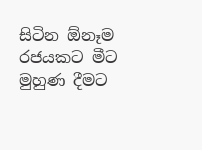සිටින ඕනෑම රජයකට මීට මුහුණ දීමට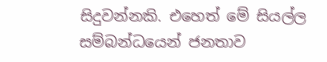සිදුවන්නකි. එහෙත් මේ සියල්ල සම්බන්ධයෙන් ජනතාව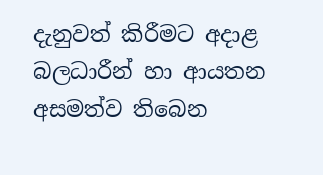දැනුවත් කිරීමට අදාළ බලධාරීන් හා ආයතන අසමත්ව තිබෙන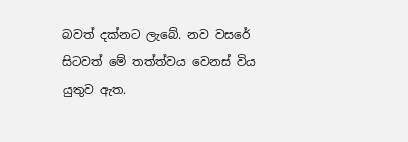බවත් දක්නට ලැබේ. නව වසරේ සිටවත් මේ තත්ත්වය වෙනස් විය යුතුව ඇත.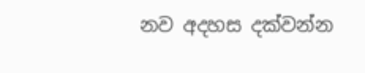නව අදහස දක්වන්න